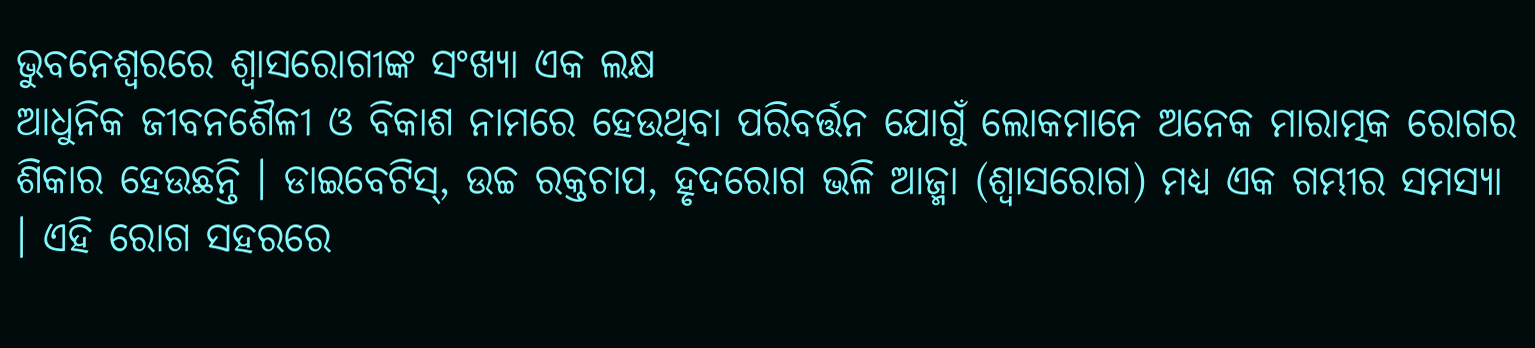ଭୁବନେଶ୍ୱରରେ ଶ୍ୱାସରୋଗୀଙ୍କ ସଂଖ୍ୟା ଏକ ଲକ୍ଷ
ଆଧୁନିକ ଜୀବନଶୈଳୀ ଓ ବିକାଶ ନାମରେ ହେଉଥିବା ପରିବର୍ତ୍ତନ ଯୋଗୁଁ ଲୋକମାନେ ଅନେକ ମାରାତ୍ମକ ରୋଗର ଶିକାର ହେଉଛନ୍ତି । ଡାଇବେଟିସ୍, ଉଚ୍ଚ ରକ୍ତଚାପ, ହୃଦରୋଗ ଭଳି ଆଜ୍ମା (ଶ୍ୱାସରୋଗ) ମଧ୍ୟ ଏକ ଗମ୍ଭୀର ସମସ୍ୟା । ଏହି ରୋଗ ସହରରେ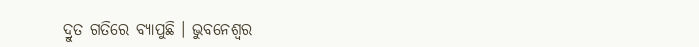ଦ୍ରୁତ ଗତିରେ ବ୍ୟାପୁଛି । ଭୁବନେଶ୍ୱର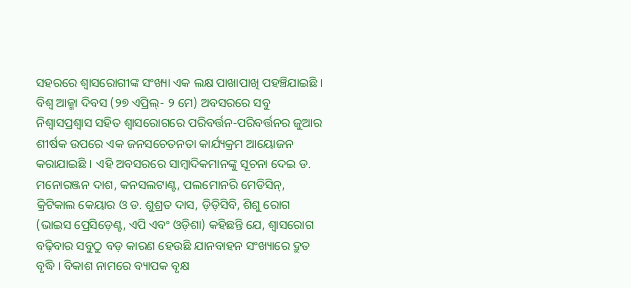ସହରରେ ଶ୍ୱାସରୋଗୀଙ୍କ ସଂଖ୍ୟା ଏକ ଲକ୍ଷ ପାଖାପାଖି ପହଞ୍ଚିଯାଇଛି ।
ବିଶ୍ୱ ଆଜ୍ମା ଦିବସ (୨୭ ଏପ୍ରିଲ୍- ୨ ମେ) ଅବସରରେ ସବୁ ନିଶ୍ୱାସପ୍ରଶ୍ୱାସ ସହିତ ଶ୍ୱାସରୋଗରେ ପରିବର୍ତ୍ତନ-ପରିବର୍ତ୍ତନର ଜୁଆର ଶୀର୍ଷକ ଉପରେ ଏକ ଜନସଚେତନତା କାର୍ଯ୍ୟକ୍ରମ ଆୟୋଜନ କରାଯାଇଛି । ଏହି ଅବସରରେ ସାମ୍ବାଦିକମାନଙ୍କୁ ସୂଚନା ଦେଇ ଡ. ମନୋରଞ୍ଜନ ଦାଶ, କନସଲଟାଣ୍ଟ, ପଲମୋନରି ମେଡିସିନ୍, କ୍ରିଟିକାଲ କେୟାର ଓ ଡ. ଶୁଶ୍ରତ ଦାସ, ଡ଼ିଡ଼ିସିବି, ଶିଶୁ ରୋଗ (ଭାଇସ ପ୍ରେସିଡ଼େଣ୍ଟ, ଏପି ଏବଂ ଓଡ଼ିଶା) କହିଛନ୍ତି ଯେ, ଶ୍ୱାସରୋଗ ବଢ଼ିବାର ସବୁଠୁ ବଡ଼ କାରଣ ହେଉଛି ଯାନବାହନ ସଂଖ୍ୟାରେ ଦ୍ରୁତ ବୃଦ୍ଧି । ବିକାଶ ନାମରେ ବ୍ୟାପକ ବୃକ୍ଷ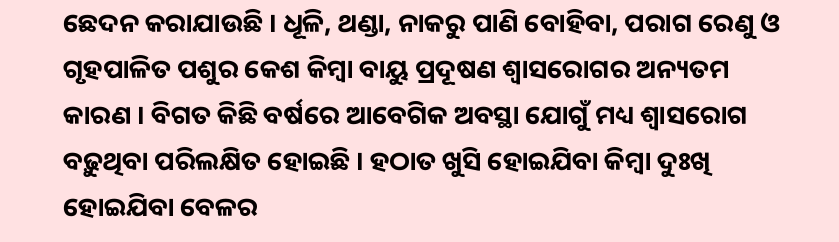ଛେଦନ କରାଯାଉଛି । ଧୂଳି, ଥଣ୍ଡା, ନାକରୁ ପାଣି ବୋହିବା, ପରାଗ ରେଣୁ ଓ ଗୃହପାଳିତ ପଶୁର କେଶ କିମ୍ବା ବାୟୁ ପ୍ରଦୂଷଣ ଶ୍ୱାସରୋଗର ଅନ୍ୟତମ କାରଣ । ବିଗତ କିଛି ବର୍ଷରେ ଆବେଗିକ ଅବସ୍ଥା ଯୋଗୁଁ ମଧ୍ୟ ଶ୍ୱାସରୋଗ ବଢ଼ୁଥିବା ପରିଲକ୍ଷିତ ହୋଇଛି । ହଠାତ ଖୁସି ହୋଇଯିବା କିମ୍ବା ଦୁଃଖି ହୋଇଯିବା ବେଳର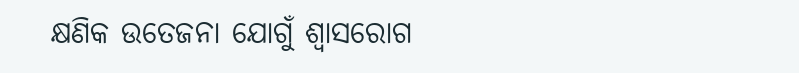କ୍ଷଣିକ ଉତେଜନା ଯୋଗୁଁ ଶ୍ୱାସରୋଗ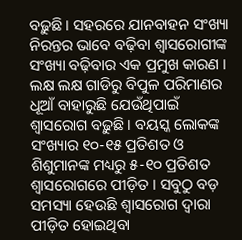ବଢ଼ୁଛି । ସହରରେ ଯାନବାହନ ସଂଖ୍ୟା ନିରନ୍ତର ଭାବେ ବଢ଼ିବା ଶ୍ୱାସରୋଗୀଙ୍କ ସଂଖ୍ୟା ବଢ଼ିବାର ଏକ ପ୍ରମୁଖ କାରଣ । ଲକ୍ଷ ଲକ୍ଷ ଗାଡିରୁ ବିପୁଳ ପରିମାଣର ଧୂଆଁ ବାହାରୁଛି ଯେଉଁଥିପାଇଁ ଶ୍ୱାସରୋଗ ବଢ଼ୁଛି । ବୟସ୍କ ଲୋକଙ୍କ ସଂଖ୍ୟାର ୧୦-୧୫ ପ୍ରତିଶତ ଓ ଶିଶୁମାନଙ୍କ ମଧ୍ୟରୁ ୫-୧୦ ପ୍ରତିଶତ ଶ୍ୱାସରୋଗରେ ପୀଡ଼ିତ । ସବୁଠୁ ବଡ଼ ସମସ୍ୟା ହେଉଛି ଶ୍ୱାସରୋଗ ଦ୍ୱାରା ପୀଡ଼ିତ ହୋଇଥିବା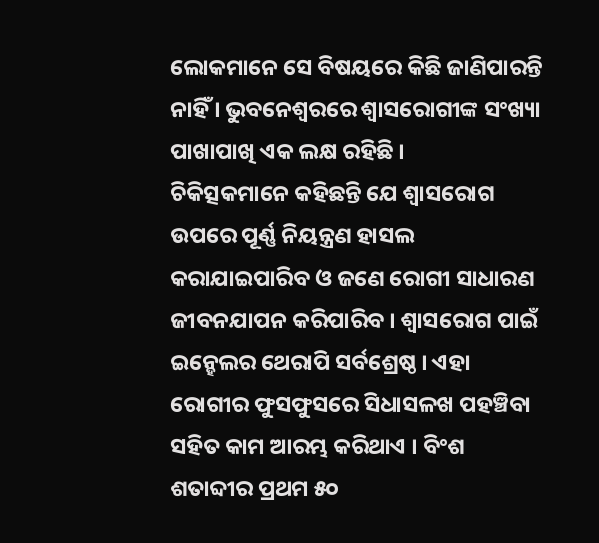ଲୋକମାନେ ସେ ବିଷୟରେ କିଛି ଜାଣିପାରନ୍ତି ନାହିଁ । ଭୁବନେଶ୍ୱରରେ ଶ୍ୱାସରୋଗୀଙ୍କ ସଂଖ୍ୟା ପାଖାପାଖି ଏକ ଲକ୍ଷ ରହିଛି ।
ଚିକିତ୍ସକମାନେ କହିଛନ୍ତି ଯେ ଶ୍ୱାସରୋଗ ଉପରେ ପୂର୍ଣ୍ଣ ନିୟନ୍ତ୍ରଣ ହାସଲ କରାଯାଇପାରିବ ଓ ଜଣେ ରୋଗୀ ସାଧାରଣ ଜୀବନଯାପନ କରିପାରିବ । ଶ୍ୱାସରୋଗ ପାଇଁ ଇନ୍ହେଲର ଥେରାପି ସର୍ବଶ୍ରେଷ୍ଠ । ଏହା ରୋଗୀର ଫୁସଫୁସରେ ସିଧାସଳଖ ପହଞ୍ଚିବା ସହିତ କାମ ଆରମ୍ଭ କରିଥାଏ । ବିଂଶ ଶତାବ୍ଦୀର ପ୍ରଥମ ୫୦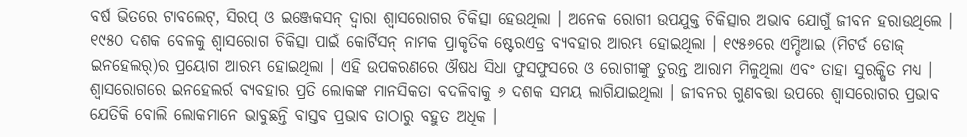ବର୍ଷ ଭିତରେ ଟାବଲେଟ୍, ସିରପ୍ ଓ ଇଞ୍ଜେକସନ୍ ଦ୍ୱାରା ଶ୍ୱାସରୋଗର ଚିକିତ୍ସା ହେଉଥିଲା । ଅନେକ ରୋଗୀ ଉପଯୁକ୍ତ ଚିକିତ୍ସାର ଅଭାବ ଯୋଗୁଁ ଜୀବନ ହରାଉଥିଲେ । ୧୯୫୦ ଦଶକ ବେଳକୁ ଶ୍ୱାସରୋଗ ଚିକିତ୍ସା ପାଇଁ କୋର୍ଟିସନ୍ ନାମକ ପ୍ରାକୃତିକ ଷ୍ଟେରଏଡ୍ର ବ୍ୟବହାର ଆରମ୍ଭ ହୋଇଥିଲା । ୧୯୫୬ରେ ଏମ୍ଡିଆଇ (ମିଟର୍ଡ ଡୋଜ୍ ଇନହେଲର୍)ର ପ୍ରୟୋଗ ଆରମ୍ଭ ହୋଇଥିଲା । ଏହି ଉପକରଣରେ ଔଷଧ ସିଧା ଫୁସଫୁସରେ ଓ ରୋଗୀଙ୍କୁ ତୁରନ୍ତ ଆରାମ ମିଳୁଥିଲା ଏବଂ ତାହା ସୁରକ୍ଷିତ ମଧ୍ୟ । ଶ୍ୱାସରୋଗରେ ଇନହେଲର୍ର ବ୍ୟବହାର ପ୍ରତି ଲୋକଙ୍କ ମାନସିକତା ବଦଳିବାକୁ ୬ ଦଶକ ସମୟ ଲାଗିଯାଇଥିଲା । ଜୀବନର ଗୁଣବତ୍ତା ଉପରେ ଶ୍ୱାସରୋଗର ପ୍ରଭାବ ଯେତିକି ବୋଲି ଲୋକମାନେ ଭାବୁଛନ୍ତି ବାସ୍ତବ ପ୍ରଭାବ ତାଠାରୁ ବହୁତ ଅଧିକ ।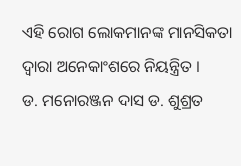ଏହି ରୋଗ ଲୋକମାନଙ୍କ ମାନସିକତା ଦ୍ୱାରା ଅନେକାଂଶରେ ନିୟନ୍ତ୍ରିତ ।
ଡ. ମନୋରଞ୍ଜନ ଦାସ ଡ. ଶୁଶ୍ରତ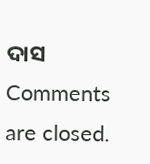ଦାସ
Comments are closed.